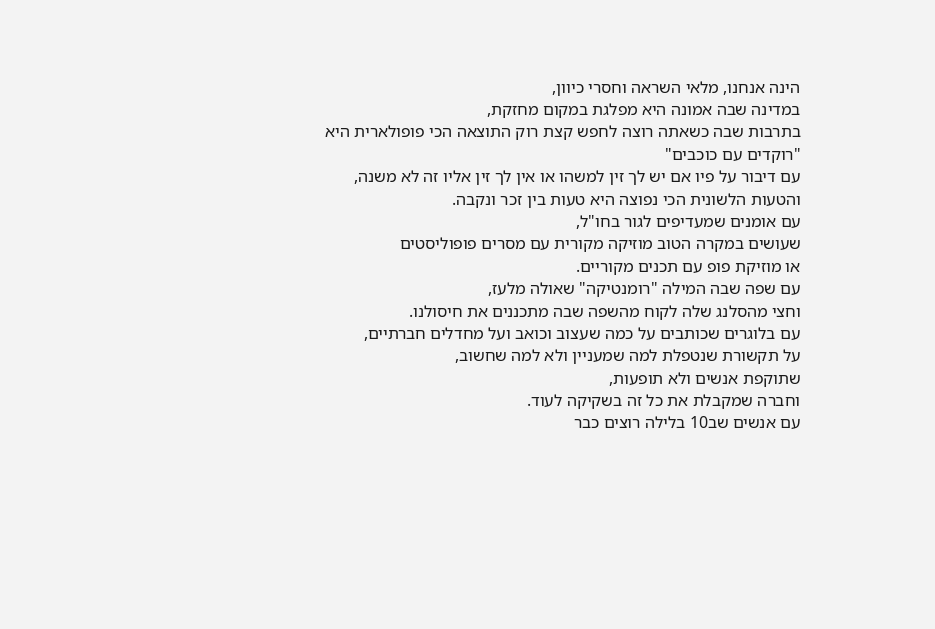הינה אנחנו, מלאי השראה וחסרי כיוון,
במדינה שבה אמונה היא מפלגת במקום מחזקת,
בתרבות שבה כשאתה רוצה לחפש קצת רוק התוצאה הכי פופולארית היא "רוקדים עם כוכבים"
עם דיבור על פיו אם יש לך זין למשהו או אין לך זין אליו זה לא משנה,
והטעות הלשונית הכי נפוצה היא טעות בין זכר ונקבה.
עם אומנים שמעדיפים לגור בחו"ל,
שעושים במקרה הטוב מוזיקה מקורית עם מסרים פופוליסטים
או מוזיקת פופ עם תכנים מקוריים.
עם שפה שבה המילה "רומנטיקה" שאולה מלעז,
וחצי מהסלנג שלה לקוח מהשפה שבה מתכננים את חיסולנו.
עם בלוגרים שכותבים על כמה שעצוב וכואב ועל מחדלים חברתיים,
על תקשורת שנטפלת למה שמעניין ולא למה שחשוב,
שתוקפת אנשים ולא תופעות,
וחברה שמקבלת את כל זה בשקיקה לעוד.
עם אנשים שב10 בלילה רוצים כבר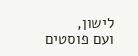לישון,
ועם פוסטים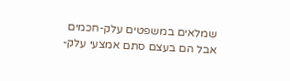שמלאים במשפטים עלק-חכמים
אבל הם בעצם סתם אמצעי עלק-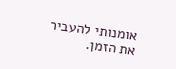אומנותי להעביר את הזמן.